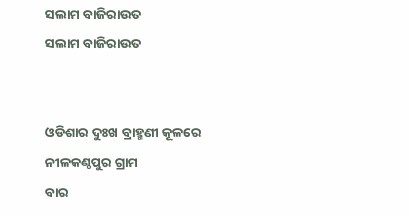ସଲାମ ବାଜିରାଉତ
ସଲାମ ବାଜିରାଉତ


ଓଡିଶାର ଦୁଃଖ ବ୍ରାହ୍ମଣୀ କୂଳରେ
ନୀଳକଣ୍ଠପୁର ଗ୍ରାମ
ବାର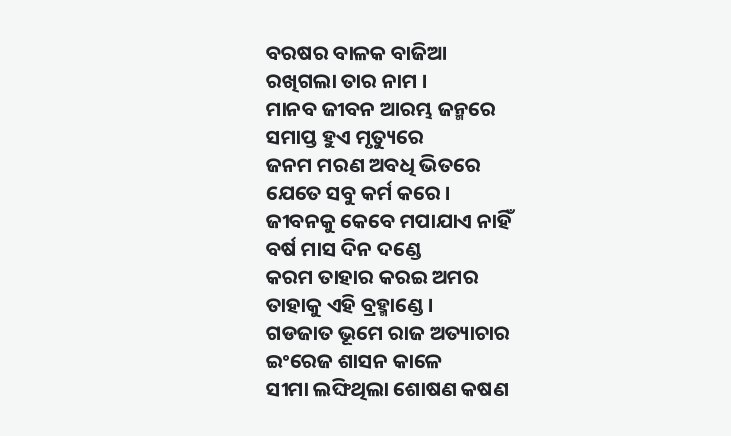ବରଷର ବାଳକ ବାଜିଆ
ରଖିଗଲା ତାର ନାମ ।
ମାନବ ଜୀବନ ଆରମ୍ଭ ଜନ୍ମରେ
ସମାପ୍ତ ହୁଏ ମୃତ୍ୟୁରେ
ଜନମ ମରଣ ଅବଧି ଭିତରେ
ଯେତେ ସବୁ କର୍ମ କରେ ।
ଜୀବନକୁ କେବେ ମପାଯାଏ ନାହିଁ
ବର୍ଷ ମାସ ଦିନ ଦଣ୍ଡେ
କରମ ତାହାର କରଇ ଅମର
ତାହାକୁ ଏହି ବ୍ରହ୍ମାଣ୍ଡେ ।
ଗଡଜାତ ଭୂମେ ରାଜ ଅତ୍ୟାଚାର
ଇଂରେଜ ଶାସନ କାଳେ
ସୀମା ଲଙ୍ଘିଥିଲା ଶୋଷଣ କଷଣ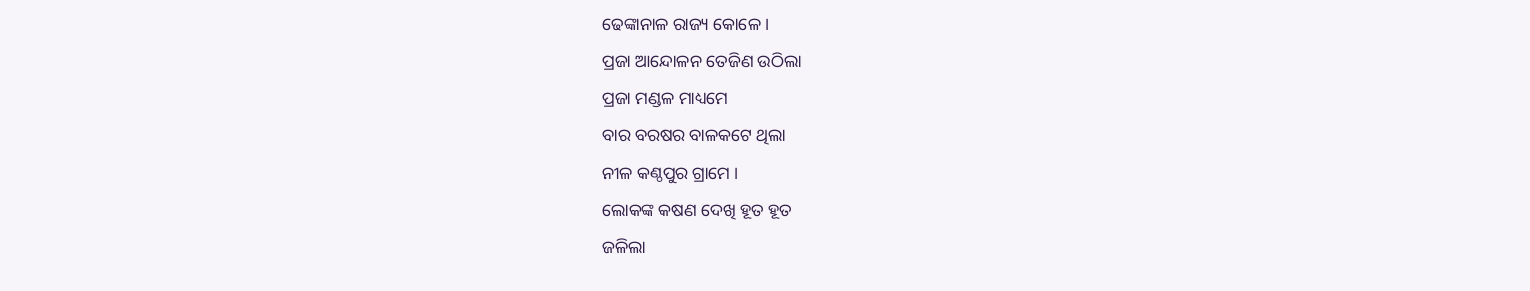ଢେଙ୍କାନାଳ ରାଜ୍ୟ କୋଳେ ।
ପ୍ରଜା ଆନ୍ଦୋଳନ ତେଜିଣ ଉଠିଲା
ପ୍ରଜା ମଣ୍ଡଳ ମାଧ୍ୟମେ
ବାର ବରଷର ବାଳକଟେ ଥିଲା
ନୀଳ କଣ୍ଠପୁର ଗ୍ରାମେ ।
ଲୋକଙ୍କ କଷଣ ଦେଖି ହୂତ ହୂତ
ଜଳିଲା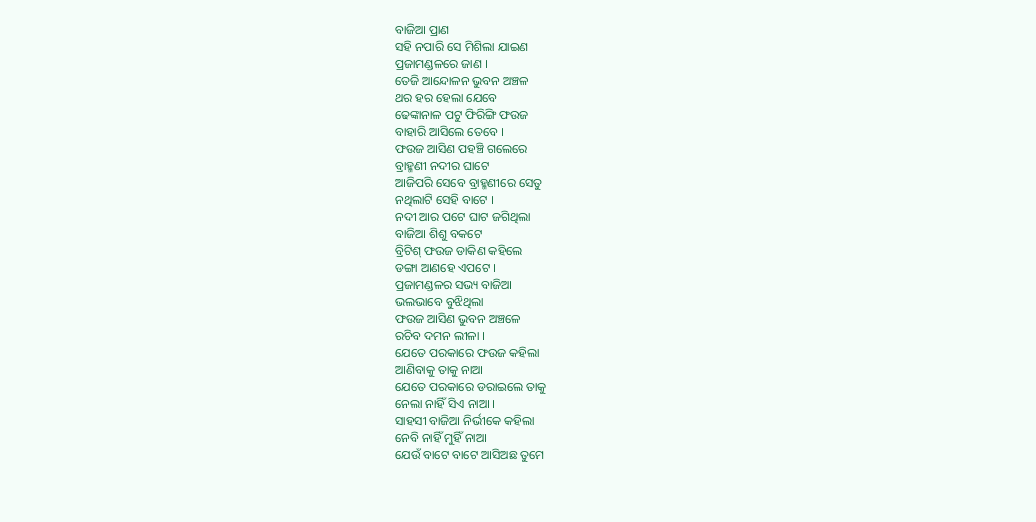ବାଜିଆ ପ୍ରାଣ
ସହି ନପାରି ସେ ମିଶିଲା ଯାଇଣ
ପ୍ରଜାମଣ୍ଡଳରେ ଜାଣ ।
ତେଜି ଆନ୍ଦୋଳନ ଭୁବନ ଅଞ୍ଚଳ
ଥର ହର ହେଲା ଯେବେ
ଢେଙ୍କାନାଳ ପଟୁ ଫିରିଙ୍ଗି ଫଉଜ
ବାହାରି ଆସିଲେ ତେବେ ।
ଫଉଜ ଆସିଣ ପହଞ୍ଚି ଗଲେରେ
ବ୍ରାହ୍ମଣୀ ନଦୀର ଘାଟେ
ଆଜିପରି ସେବେ ବ୍ରାହ୍ମଣୀରେ ସେତୁ
ନଥିଲାଟି ସେହି ବାଟେ ।
ନଦୀ ଆର ପଟେ ଘାଟ ଜଗିଥିଲା
ବାଜିଆ ଶିଶୁ ବକଟେ
ବ୍ରିଟିଶ୍ ଫଉଜ ଡାକିଣ କହିଲେ
ଡଙ୍ଗା ଆଣହେ ଏପଟେ ।
ପ୍ରଜାମଣ୍ଡଳର ସଭ୍ୟ ବାଜିଆ
ଭଲଭାବେ ବୁଝିଥିଲା
ଫଉଜ ଆସିଣ ଭୁବନ ଅଞ୍ଚଳେ
ରଚିବ ଦମନ ଲୀଳା ।
ଯେତେ ପରକାରେ ଫଉଜ କହିଲା
ଆଣିବାକୁ ତାକୁ ନାଆ
ଯେତେ ପରକାରେ ଡରାଇଲେ ତାକୁ
ନେଲା ନାହିଁ ସିଏ ନାଆ ।
ସାହସୀ ବାଜିଆ ନିର୍ଭୀକେ କହିଲା
ନେବି ନାହିଁ ମୁହିଁ ନାଆ
ଯେଉଁ ବାଟେ ବାଟେ ଆସିଅଛ ତୁମେ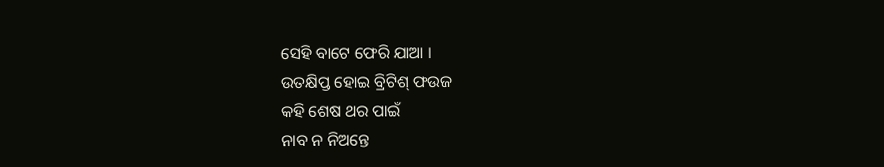ସେହି ବାଟେ ଫେରି ଯାଆ ।
ଉତକ୍ଷିପ୍ତ ହୋଇ ବ୍ରିଟିଶ୍ ଫଉଜ
କହି ଶେଷ ଥର ପାଇଁ
ନାବ ନ ନିଅନ୍ତେ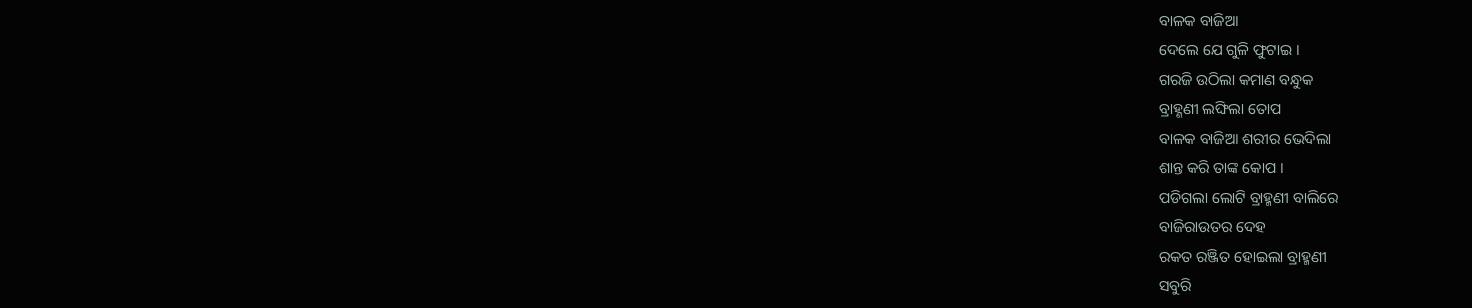ବାଳକ ବାଜିଆ
ଦେଲେ ଯେ ଗୁଳି ଫୁଟାଇ ।
ଗରଜି ଉଠିଲା କମାଣ ବନ୍ଧୁକ
ବ୍ରାହ୍ଣଣୀ ଲଙ୍ଘିଲା ତୋପ
ବାଳକ ବାଜିଆ ଶରୀର ଭେଦିଲା
ଶାନ୍ତ କରି ତାଙ୍କ କୋପ ।
ପଡିଗଲା ଲୋଟି ବ୍ରାହ୍ମଣୀ ବାଲିରେ
ବାଜିରାଉତର ଦେହ
ରକତ ରଞ୍ଜିତ ହୋଇଲା ବ୍ରାହ୍ମଣୀ
ସବୁରି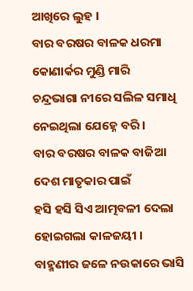ଆଖିରେ ଲୁହ ।
ବାର ବରଷର ବାଳକ ଧରମା
କୋଣାର୍କର ମୁଣ୍ଡି ମାରି
ଚନ୍ଦ୍ରଭାଗା ନୀରେ ସଲିଳ ସମାଧି
ନେଇଥିଲା ଯେହ୍ନେ ବରି ।
ବାର ବରଷର ବାଳକ ବାଜିଆ
ଦେଶ ମାତୃକାର ପାଇଁ
ହସି ହସି ସିଏ ଆତ୍ମବଳୀ ଦେଲା
ହୋଇଗଲା କାଳଜୟୀ ।
ବାହ୍ମଣୀର ଜଳେ ନଉକାରେ ଭାସି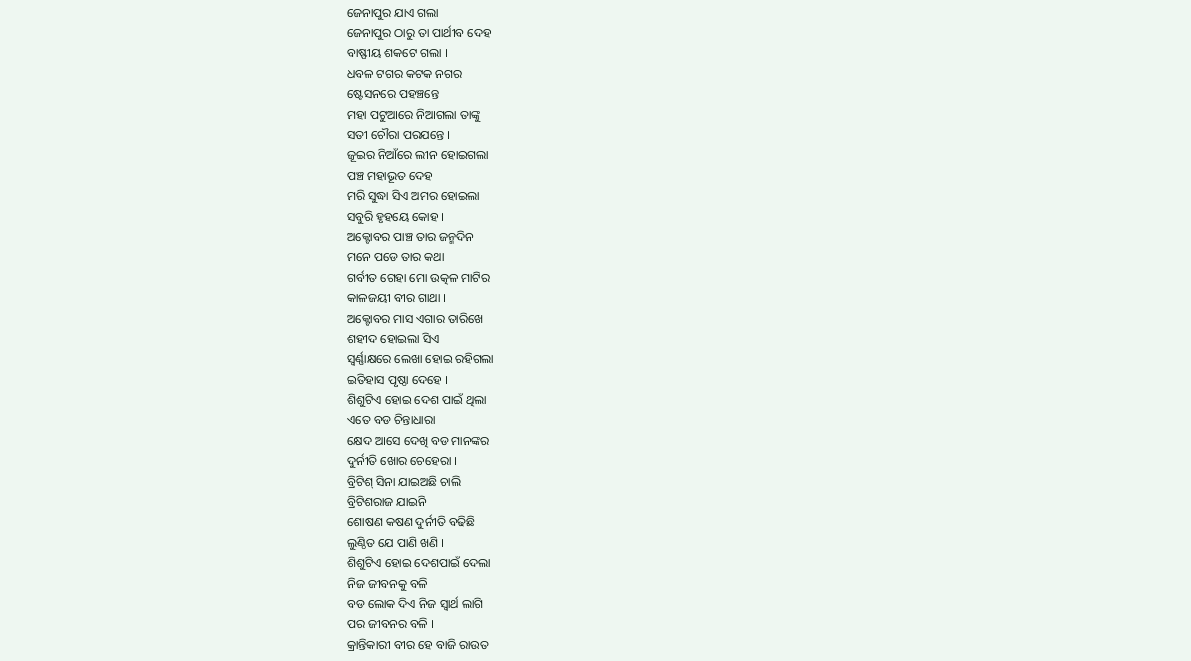ଜେନାପୁର ଯାଏ ଗଲା
ଜେନାପୁର ଠାରୁ ତା ପାର୍ଥୀବ ଦେହ
ବାଷ୍ଫୀୟ ଶକଟେ ଗଲା ।
ଧବଳ ଟଗର କଟକ ନଗର
ଷ୍ଟେସନରେ ପହଞ୍ଚନ୍ତେ
ମହା ପଟୁଆରେ ନିଆଗଲା ତାଙ୍କୁ
ସତୀ ଚୌରା ପରଯନ୍ତେ ।
ଜୂଇର ନିଆଁରେ ଲୀନ ହୋଇଗଲା
ପଞ୍ଚ ମହାଭୂତ ଦେହ
ମରି ସୁଦ୍ଧା ସିଏ ଅମର ହୋଇଲା
ସବୁରି ହୃହୟେ କୋହ ।
ଅକ୍ଟୋବର ପାଞ୍ଚ ତାର ଜନ୍ମଦିନ
ମନେ ପଡେ ତାର କଥା
ଗର୍ବୀତ ଗେହା ମୋ ଉତ୍କଳ ମାଟିର
କାଳଜୟୀ ବୀର ଗାଥା ।
ଅକ୍ଟୋବର ମାସ ଏଗାର ତାରିଖେ
ଶହୀଦ ହୋଇଲା ସିଏ
ସ୍ବର୍ଣ୍ଣାକ୍ଷରେ ଲେଖା ହୋଇ ରହିଗଲା
ଇତିହାସ ପୃଷ୍ଠା ଦେହେ ।
ଶିଶୁଟିଏ ହୋଇ ଦେଶ ପାଇଁ ଥିଲା
ଏତେ ବଡ ଚିନ୍ତାଧାରା
କ୍ଷେଦ ଆସେ ଦେଖି ବଡ ମାନଙ୍କର
ଦୁର୍ନୀତି ଖୋର ଚେହେରା ।
ବ୍ରିଟିଶ୍ ସିନା ଯାଇଅଛି ଚାଲି
ବ୍ରିଟିଶରାଜ ଯାଇନି
ଶୋଷଣ କଷଣ ଦୁର୍ନୀତି ବଢିଛି
ଲୁଣ୍ଠିତ ଯେ ପାଣି ଖଣି ।
ଶିଶୁଟିଏ ହୋଇ ଦେଶପାଇଁ ଦେଲା
ନିଜ ଜୀବନକୁ ବଳି
ବଡ ଲୋକ ଦିଏ ନିଜ ସ୍ବାର୍ଥ ଲାଗି
ପର ଜୀବନର ବଳି ।
କ୍ରାନ୍ତିକାରୀ ବୀର ହେ ବାଜି ରାଉତ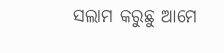ସଲାମ କରୁଛୁ ଆମେ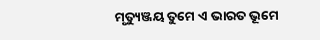ମୃତ୍ୟୁଞ୍ଜୟ ତୁମେ ଏ ଭାରତ ଭୂମେ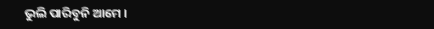ଭୁଲି ପାରିବୁନି ଆମେ ।